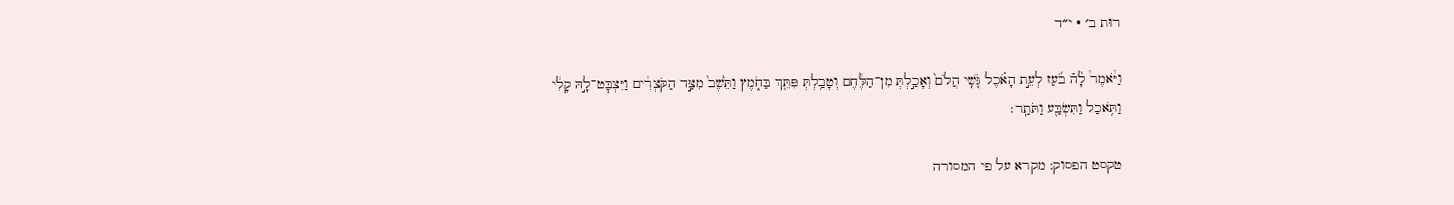רוּת ב׳ · י״ד

וַיֹּ֩אמֶר֩ לָ֨הֿ בֹ֜עַז לְעֵ֣ת הָאֹ֗כֶל גֹּ֤שִֽׁי הֲלֹם֙ וְאָכַ֣לְתְּ מִן־הַלֶּ֔חֶם וְטָבַ֥לְתְּ פִּתֵּ֖ךְ בַּחֹ֑מֶץ וַתֵּ֙שֶׁב֙ מִצַּ֣ד הַקֹּצְרִ֔ים וַיִּצְבׇּט־לָ֣הּ קָלִ֔י וַתֹּ֥אכַל וַתִּשְׂבַּ֖ע וַתֹּתַֽר׃

טקסט הפסוק: מקרא על פי המסורה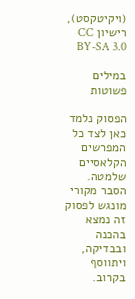(ויקיטקסט), רישיון CC BY-SA 3.0

במילים פשוטות

הפסוק נלמד כאן לצד כל המפרשים הקלאסיים שלמטה. הסבר מקורי מונגש לפסוק זה נמצא בהכנה ובבדיקה, ויתווסף בקרוב.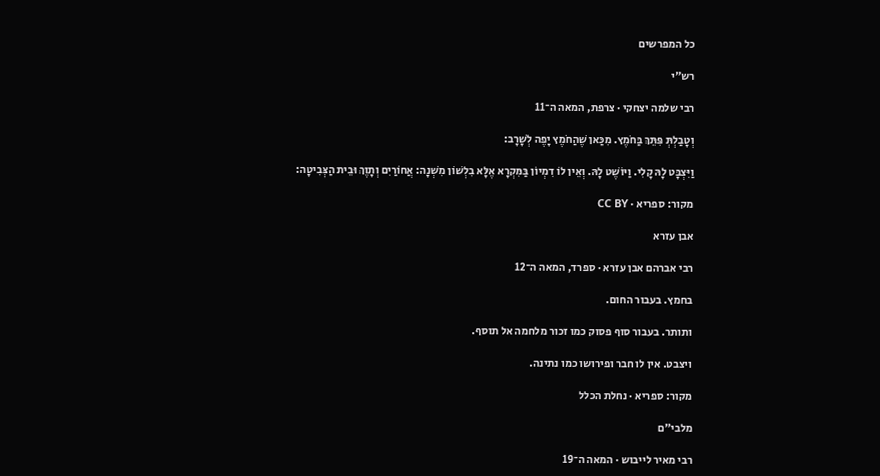כל המפרשים

רש״י

רבי שלמה יצחקי · צרפת, המאה ה־11

וְטָבַלְתְּ פִּתֵּךְ בַּחֹמֶץ. מִכַּאן שֶׁהַחֹמֶץ יָפֶה לְשָׁרָב:

וַיִּצְבָּט לָהּ קָלִי. וַיּוֹשֶׁט לָהּ. וְאֵין לוֹ דִמְיוֹן בַּמִּקְרָא אֶלָּא בִלְשׁוֹן מִשְׁנָה: אֲחוֹרַיִם וְתָוֶךְ וּבֵית הַצְּבִיטָה:

מקור: ספריא · CC BY

אבן עזרא

רבי אברהם אבן עזרא · ספרד, המאה ה־12

בחמץ. בעבור החום.

ותותר. בעבור סוף פסוק כמו זכור מלחמה אל תוסף.

ויצבט. אין לו חבר ופירושו כמו נתינה.

מקור: ספריא · נחלת הכלל

מלבי״ם

רבי מאיר לייבוש · המאה ה־19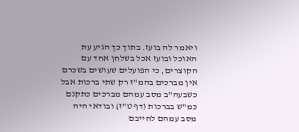ויאמר לה בועז. בתוך כך הגיע עת האוכל ובועז אכל בשלחן אחד עם הקוצרים, כי הפועלים שעושים בשכרם אין מברכים בהמ"ז רק שתי ברכות אבל כשבעה"ב מסב עמהם מברכים כתקנם כמ"ש בברכות (דף ט"ז) ובודאי היה מסב עמהם לחייבם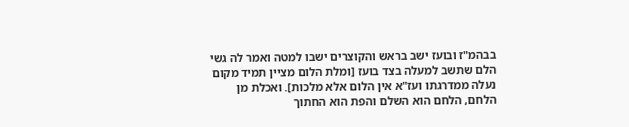בבהמ"ז ובועז ישב בראש והקוצרים ישבו למטה ואמר לה גשי הלם שתשב למעלה בצד בועז [ומלת הלום מציין תמיד מקום נעלה ממדרגתו ועז"א אין הלום אלא מלכות]. ואכלת מן הלחם, הלחם הוא השלם והפת הוא החתוך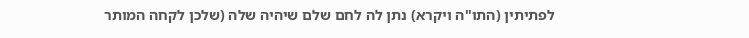לפתיתין (התו"ה ויקרא) נתן לה לחם שלם שיהיה שלה (שלכן לקחה המותר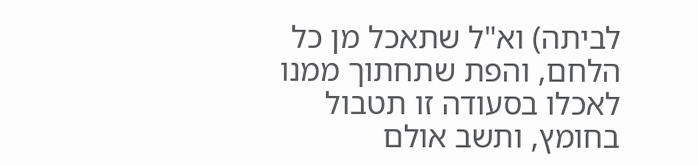לביתה) וא"ל שתאכל מן כל הלחם, והפת שתחתוך ממנו לאכלו בסעודה זו תטבול בחומץ, ותשב אולם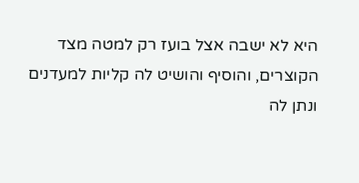היא לא ישבה אצל בועז רק למטה מצד הקוצרים, והוסיף והושיט לה קליות למעדנים ונתן לה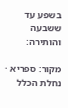בשפע עד ששבעה והותירה:

מקור: ספריא · נחלת הכלל